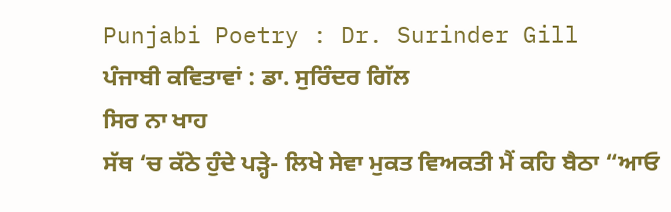Punjabi Poetry : Dr. Surinder Gill
ਪੰਜਾਬੀ ਕਵਿਤਾਵਾਂ : ਡਾ. ਸੁਰਿੰਦਰ ਗਿੱਲ
ਸਿਰ ਨਾ ਖਾਹ
ਸੱਥ ‘ਚ ਕੱਠੇ ਹੁੰਦੇ ਪੜ੍ਹੇ- ਲਿਖੇ ਸੇਵਾ ਮੁਕਤ ਵਿਅਕਤੀ ਮੈਂ ਕਹਿ ਬੈਠਾ “ਆਓ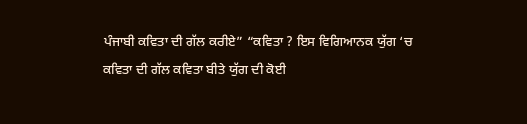ਪੰਜਾਬੀ ਕਵਿਤਾ ਦੀ ਗੱਲ ਕਰੀਏ” “ਕਵਿਤਾ ? ਇਸ ਵਿਗਿਆਨਕ ਯੁੱਗ ‘ਚ ਕਵਿਤਾ ਦੀ ਗੱਲ ਕਵਿਤਾ ਬੀਤੇ ਯੁੱਗ ਦੀ ਕੋਈ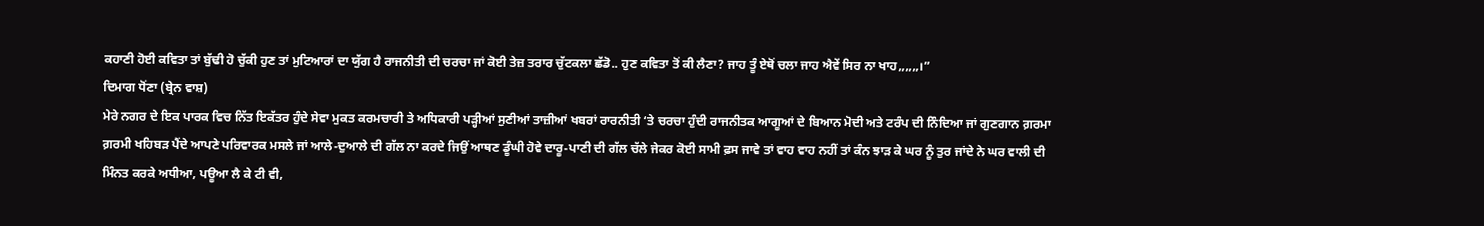ਕਹਾਣੀ ਹੋਈ ਕਵਿਤਾ ਤਾਂ ਬੁੱਢੀ ਹੋ ਚੁੱਕੀ ਹੁਣ ਤਾਂ ਮੁਟਿਆਰਾਂ ਦਾ ਯੁੱਗ ਹੈ ਰਾਜਨੀਤੀ ਦੀ ਚਰਚਾ ਜਾਂ ਕੋਈ ਤੇਜ਼ ਤਰਾਰ ਚੁੱਟਕਲਾ ਛੱਡੋ.. ਹੁਣ ਕਵਿਤਾ ਤੋਂ ਕੀ ਲੈਣਾ? ਜਾਹ ਤੂੰ ਏਥੋਂ ਚਲਾ ਜਾਹ ਐਵੇਂ ਸਿਰ ਨਾ ਖਾਹ,,,,,,।”
ਦਿਮਾਗ ਧੋਂਣਾ (ਬ੍ਰੇਨ ਵਾਸ਼)
ਮੇਰੇ ਨਗਰ ਦੇ ਇਕ ਪਾਰਕ ਵਿਚ ਨਿੱਤ ਇਕੱਤਰ ਹੁੰਦੇ ਸੇਵਾ ਮੁਕਤ ਕਰਮਚਾਰੀ ਤੇ ਅਧਿਕਾਰੀ ਪੜ੍ਹੀਆਂ ਸੁਣੀਆਂ ਤਾਜ਼ੀਆਂ ਖਬਰਾਂ ਰਾਰਨੀਤੀ ‘ਤੇ ਚਰਚਾ ਹੁੰਦੀ ਰਾਜਨੀਤਕ ਆਗੂਆਂ ਦੇ ਬਿਆਨ ਮੋਦੀ ਅਤੇ ਟਰੰਪ ਦੀ ਨਿੰਦਿਆ ਜਾਂ ਗੁਣਗਾਨ ਗ਼ਰਮਾ ਗ਼ਰਮੀ ਖਹਿਬੜ ਪੈਂਦੇ ਆਪਣੇ ਪਰਿਵਾਰਕ ਮਸਲੇ ਜਾਂ ਆਲੇ-ਦੁਆਲੇ ਦੀ ਗੱਲ ਨਾ ਕਰਦੇ ਜਿਉਂ ਆਥਣ ਡੂੰਘੀ ਹੋਵੇ ਦਾਰੂ-ਪਾਣੀ ਦੀ ਗੱਲ ਚੱਲੇ ਜੇਕਰ ਕੋਈ ਸਾਮੀ ਫ਼ਸ ਜਾਵੇ ਤਾਂ ਵਾਹ ਵਾਹ ਨਹੀਂ ਤਾਂ ਕੰਨ ਝਾੜ ਕੇ ਘਰ ਨੂੰ ਤੁਰ ਜਾਂਦੇ ਨੇ ਘਰ ਵਾਲੀ ਦੀ ਮਿੰਨਤ ਕਰਕੇ ਅਧੀਆ, ਪਊਆ ਲੈ ਕੇ ਟੀ ਵੀ,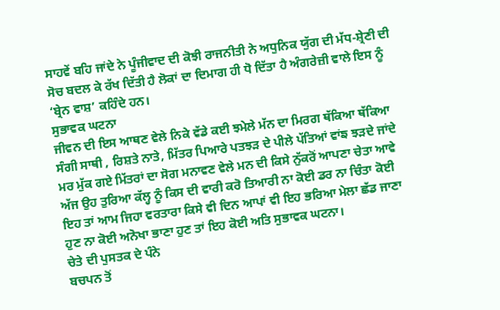ਸਾਹਵੇਂ ਬਹਿ ਜਾਂਦੇ ਨੇ ਪੂੰਜੀਵਾਦ ਦੀ ਕੋਝੀ ਰਾਜਨੀਤੀ ਨੇ ਅਧੁਨਿਕ ਯੁੱਗ ਦੀ ਮੱਧ-ਸ਼੍ਰੇਣੀ ਦੀ ਸੋਚ ਬਦਲ ਕੇ ਰੱਖ ਦਿੱਤੀ ਹੈ ਲੋਕਾਂ ਦਾ ਦਿਮਾਗ ਹੀ ਧੋ ਦਿੱਤਾ ਹੈ ਅੰਗਰੇਜ਼ੀ ਵਾਲੇ ਇਸ ਨੂੰ ‘ਬ੍ਰੇਨ ਵਾਸ਼’ ਕਹਿੰਦੇ ਹਨ।
ਸੁਭਾਵਕ ਘਟਨਾ
ਜੀਵਨ ਦੀ ਇਸ ਆਥਣ ਵੇਲੇ ਨਿਕੇ ਵੱਡੇ ਕਈ ਝਮੇਲੇ ਮੱਨ ਦਾ ਮਿਰਗ ਥੱਕਿਆ ਥੱਕਿਆ ਸੰਗੀ ਸਾਥੀ , ਰਿਸ਼ਤੇ ਨਾਤੇ, ਮਿੱਤਰ ਪਿਆਰੇ ਪਤਝੜ ਦੇ ਪੀਲੇ ਪੱਤਿਆਂ ਵਾਂਙ ਝੜਦੇ ਜਾਂਦੇ ਮਰ ਮੁੱਕ ਗਏ ਮਿੱਤਰਾਂ ਦਾ ਸੋਗ ਮਨਾਵਣ ਵੇਲੇ ਮਨ ਦੀ ਕਿਸੇ ਨੁੱਕਰੋਂ ਆਪਣਾ ਚੇਤਾ ਆਵੇ ਅੱਜ ਉਹ ਤੁਰਿਆ ਕੱਲ੍ਹ ਨੂੰ ਕਿਸ ਦੀ ਵਾਰੀ ਕਰੋ ਤਿਆਰੀ ਨਾ ਕੋਈ ਡਰ ਨਾ ਚਿੰਤਾ ਕੋਈ ਇਹ ਤਾਂ ਆਮ ਜਿਹਾ ਵਰਤਾਰਾ ਕਿਸੇ ਵੀ ਦਿਨ ਆਪਾਂ ਵੀ ਇਹ ਭਰਿਆ ਮੇਲਾ ਛੱਡ ਜਾਣਾ ਹੁਣ ਨਾ ਕੋਈ ਅਨੋਖਾ ਭਾਣਾ ਹੁਣ ਤਾਂ ਇਹ ਕੋਈ ਅਤਿ ਸੁਭਾਵਕ ਘਟਨਾ।
ਚੇਤੇ ਦੀ ਪੁਸਤਕ ਦੇ ਪੰਨੇ
ਬਚਪਨ ਤੋਂ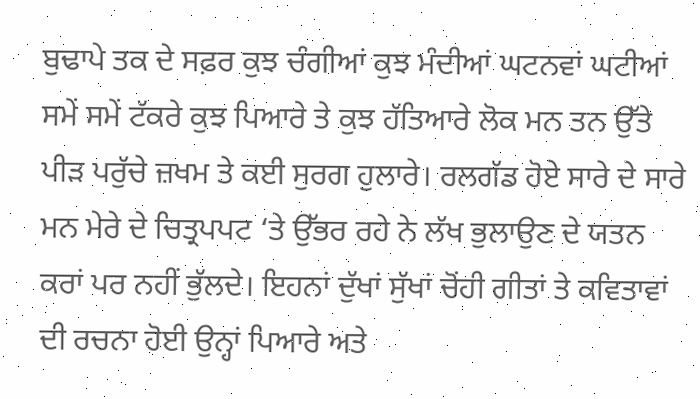ਬੁਢਾਪੇ ਤਕ ਦੇ ਸਫ਼ਰ ਕੁਝ ਚੰਗੀਆਂ ਕੁਝ ਮੰਦੀਆਂ ਘਟਨਵਾਂ ਘਟੀਆਂ ਸਮੇਂ ਸਮੇਂ ਟੱਕਰੇ ਕੁਝ ਪਿਆਰੇ ਤੇ ਕੁਝ ਹੱਤਿਆਰੇ ਲੋਕ ਮਨ ਤਨ ਉੱਤੇ ਪੀੜ ਪਰੁੱਚੇ ਜ਼ਖਮ ਤੇ ਕਈ ਸੁਰਗ ਹੁਲਾਰੇ। ਰਲਗੱਡ ਹੋਏ ਸਾਰੇ ਦੇ ਸਾਰੇ ਮਨ ਮੇਰੇ ਦੇ ਚਿਤ੍ਰਪਪਟ ‘ਤੇ ਉੱਭਰ ਰਹੇ ਨੇ ਲੱਖ ਭੁਲਾਉਣ ਦੇ ਯਤਨ ਕਰਾਂ ਪਰ ਨਹੀਂ ਭੁੱਲਦੇ। ਇਹਨਾਂ ਦੁੱਖਾਂ ਸੁੱਖਾਂ ਚੋਂਹੀ ਗੀਤਾਂ ਤੇ ਕਵਿਤਾਵਾਂ ਦੀ ਰਚਨਾ ਹੋਈ ਉਨ੍ਹਾਂ ਪਿਆਰੇ ਅਤੇ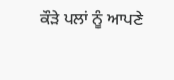ਕੌੜੇ ਪਲਾਂ ਨੂੰ ਆਪਣੇ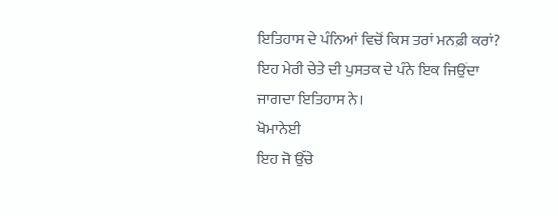ਇਤਿਹਾਸ ਦੇ ਪੰਨਿਆਂ ਵਿਚੋਂ ਕਿਸ ਤਰਾਂ ਮਨਫ਼ੀ ਕਰਾਂ? ਇਹ ਮੇਰੀ ਚੇਤੇ ਦੀ ਪੁਸਤਕ ਦੇ ਪੰਨੇ ਇਕ ਜਿਉਂਦਾ ਜਾਗਦਾ ਇਤਿਹਾਸ ਨੇ।
ਖੋਮਾਨੇਈ
ਇਹ ਜੋ ਉੱਚੇ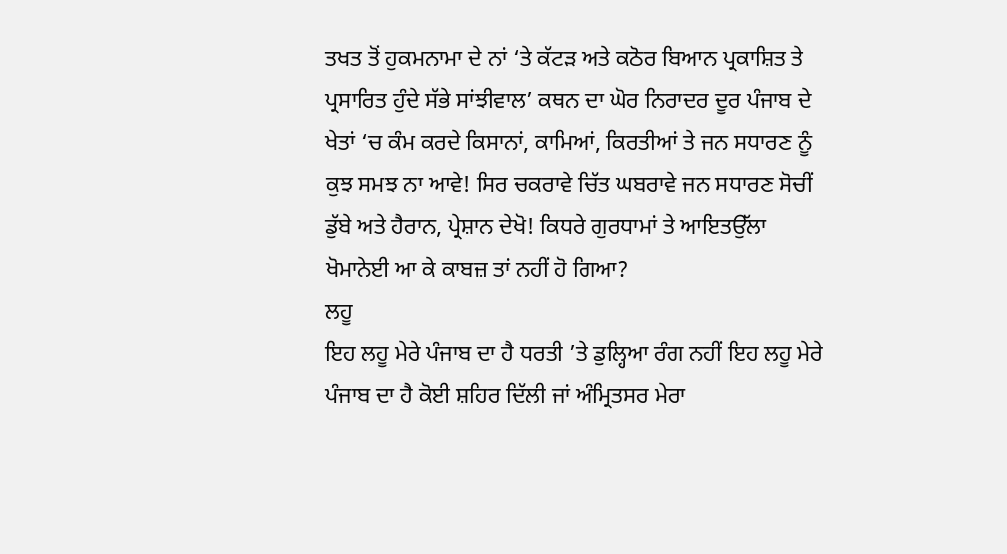ਤਖਤ ਤੋਂ ਹੁਕਮਨਾਮਾ ਦੇ ਨਾਂ ‘ਤੇ ਕੱਟੜ ਅਤੇ ਕਠੋਰ ਬਿਆਨ ਪ੍ਰਕਾਸ਼ਿਤ ਤੇ ਪ੍ਰਸਾਰਿਤ ਹੁੰਦੇ ਸੱਭੇ ਸਾਂਝੀਵਾਲ’ ਕਥਨ ਦਾ ਘੋਰ ਨਿਰਾਦਰ ਦੂਰ ਪੰਜਾਬ ਦੇ ਖੇਤਾਂ ‘ਚ ਕੰਮ ਕਰਦੇ ਕਿਸਾਨਾਂ, ਕਾਮਿਆਂ, ਕਿਰਤੀਆਂ ਤੇ ਜਨ ਸਧਾਰਣ ਨੂੰ ਕੁਝ ਸਮਝ ਨਾ ਆਵੇ! ਸਿਰ ਚਕਰਾਵੇ ਚਿੱਤ ਘਬਰਾਵੇ ਜਨ ਸਧਾਰਣ ਸੋਚੀਂ ਡੁੱਬੇ ਅਤੇ ਹੈਰਾਨ, ਪ੍ਰੇਸ਼ਾਨ ਦੇਖੋ! ਕਿਧਰੇ ਗੁਰਧਾਮਾਂ ਤੇ ਆਇਤਉੱਲਾ ਖੋਮਾਨੇਈ ਆ ਕੇ ਕਾਬਜ਼ ਤਾਂ ਨਹੀਂ ਹੋ ਗਿਆ?
ਲਹੂ
ਇਹ ਲਹੂ ਮੇਰੇ ਪੰਜਾਬ ਦਾ ਹੈ ਧਰਤੀ ’ਤੇ ਡੁਲ੍ਹਿਆ ਰੰਗ ਨਹੀਂ ਇਹ ਲਹੂ ਮੇਰੇ ਪੰਜਾਬ ਦਾ ਹੈ ਕੋਈ ਸ਼ਹਿਰ ਦਿੱਲੀ ਜਾਂ ਅੰਮ੍ਰਿਤਸਰ ਮੇਰਾ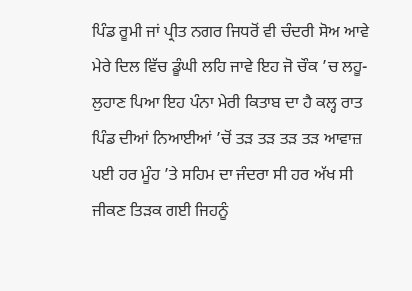ਪਿੰਡ ਰੂਮੀ ਜਾਂ ਪ੍ਰੀਤ ਨਗਰ ਜਿਧਰੋਂ ਵੀ ਚੰਦਰੀ ਸੋਅ ਆਵੇ ਮੇਰੇ ਦਿਲ ਵਿੱਚ ਡੂੰਘੀ ਲਹਿ ਜਾਵੇ ਇਹ ਜੋ ਚੌਕ ’ਚ ਲਹੂ-ਲੁਹਾਣ ਪਿਆ ਇਹ ਪੰਨਾ ਮੇਰੀ ਕਿਤਾਬ ਦਾ ਹੈ ਕਲ੍ਹ ਰਾਤ ਪਿੰਡ ਦੀਆਂ ਨਿਆਈਆਂ ’ਚੋਂ ਤੜ ਤੜ ਤੜ ਤੜ ਆਵਾਜ਼ ਪਈ ਹਰ ਮੂੰਹ ’ਤੇ ਸਹਿਮ ਦਾ ਜੰਦਰਾ ਸੀ ਹਰ ਅੱਖ ਸੀ ਜੀਕਣ ਤਿੜਕ ਗਈ ਜਿਹਨੂੰ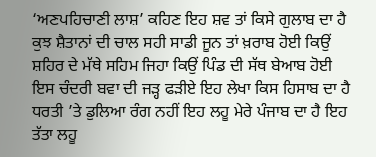‘ਅਣਪਹਿਚਾਣੀ ਲਾਸ਼’ ਕਹਿਣ ਇਹ ਸ਼ਵ ਤਾਂ ਕਿਸੇ ਗੁਲਾਬ ਦਾ ਹੈ ਕੁਝ ਸ਼ੈਤਾਨਾਂ ਦੀ ਚਾਲ ਸਹੀ ਸਾਡੀ ਜੂਨ ਤਾਂ ਖ਼ਰਾਬ ਹੋਈ ਕਿਉਂ ਸ਼ਹਿਰ ਦੇ ਮੱਥੇ ਸਹਿਮ ਜਿਹਾ ਕਿਉਂ ਪਿੰਡ ਦੀ ਸੱਥ ਬੇਆਬ ਹੋਈ ਇਸ ਚੰਦਰੀ ਬਵਾ ਦੀ ਜੜ੍ਹ ਫੜੀਏ ਇਹ ਲੇਖਾ ਕਿਸ ਹਿਸਾਬ ਦਾ ਹੈ ਧਰਤੀ ’ਤੇ ਡੁਲਿਆ ਰੰਗ ਨਹੀਂ ਇਹ ਲਹੂ ਮੇਰੇ ਪੰਜਾਬ ਦਾ ਹੈ ਇਹ ਤੱਤਾ ਲਹੂ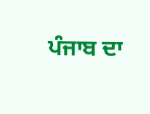ਪੰਜਾਬ ਦਾ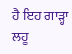ਹੈ ਇਹ ਗਾੜ੍ਹਾ ਲਹੂ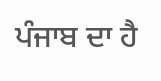ਪੰਜਾਬ ਦਾ ਹੈ